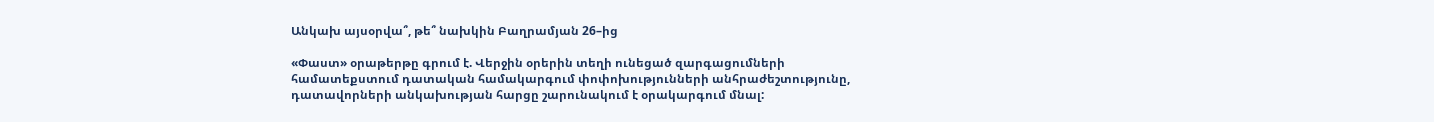Անկախ այսօրվա՞, թե՞ նախկին Բաղրամյան 26–ից

«Փաստ» օրաթերթը գրում է. Վերջին օրերին տեղի ունեցած զարգացումների համատեքստում դատական համակարգում փոփոխությունների անհրաժեշտությունը, դատավորների անկախության հարցը շարունակում է օրակարգում մնալ: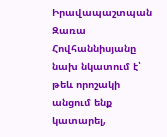Իրավապաշտպան Զառա Հովհաննիսյանը նախ նկատում է՝ թեև որոշակի անցում ենք կատարել,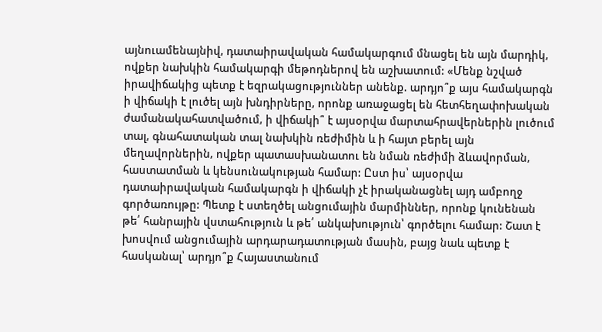այնուամենայնիվ, դատաիրավական համակարգում մնացել են այն մարդիկ, ովքեր նախկին համակարգի մեթոդներով են աշխատում: «Մենք նշված իրավիճակից պետք է եզրակացություններ անենք. արդյո՞ք այս համակարգն ի վիճակի է լուծել այն խնդիրները, որոնք առաջացել են հետհեղափոխական ժամանակահատվածում, ի վիճակի՞ է այսօրվա մարտահրավերներին լուծում տալ, գնահատական տալ նախկին ռեժիմին և ի հայտ բերել այն մեղավորներին, ովքեր պատասխանատու են նման ռեժիմի ձևավորման, հաստատման և կենսունակության համար: Ըստ իս՝ այսօրվա դատաիրավական համակարգն ի վիճակի չէ իրականացնել այդ ամբողջ գործառույթը: Պետք է ստեղծել անցումային մարմիններ, որոնք կունենան թե՛ հանրային վստահություն և թե՛ անկախություն՝ գործելու համար: Շատ է խոսվում անցումային արդարադատության մասին, բայց նաև պետք է հասկանալ՝ արդյո՞ք Հայաստանում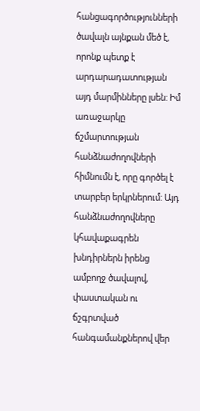հանցագործությունների ծավալն այնքան մեծ է, որոնք պետք է արդարադատության այդ մարմինները լսեն: Իմ առաջարկը ճշմարտության հանձնաժողովների հիմնումն է, որը գործել է տարբեր երկրներում: Այդ հանձնաժողովները կհավաքագրեն խնդիրներն իրենց ամբողջ ծավալով, փաստական ու ճշգրտված հանգամանքներով վեր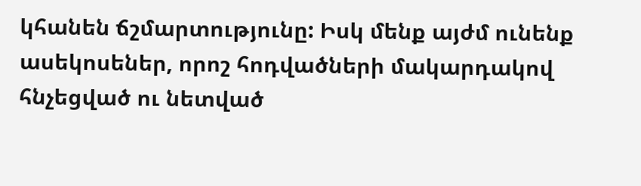կհանեն ճշմարտությունը: Իսկ մենք այժմ ունենք ասեկոսեներ, որոշ հոդվածների մակարդակով հնչեցված ու նետված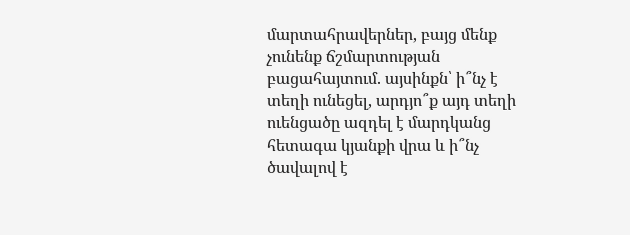մարտահրավերներ, բայց մենք չունենք ճշմարտության բացահայտում. այսինքն՝ ի՞նչ է տեղի ունեցել, արդյո՞ք այդ տեղի ուենցածը ազդել է մարդկանց հետագա կյանքի վրա և ի՞նչ ծավալով է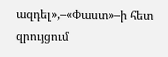ազդել»,–«Փաստ»–ի հետ զրույցում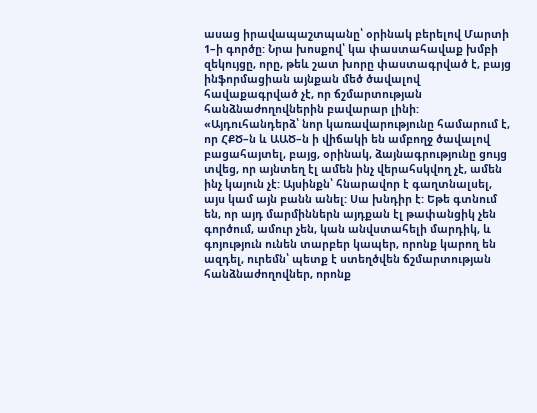ասաց իրավապաշտպանը՝ օրինակ բերելով Մարտի 1–ի գործը: Նրա խոսքով՝ կա փաստահավաք խմբի զեկույցը, որը, թեև շատ խորը փաստագրված է, բայց ինֆորմացիան այնքան մեծ ծավալով հավաքագրված չէ, որ ճշմարտության հանձնաժողովներին բավարար լինի: «Այդուհանդերձ՝ նոր կառավարությունը համարում է, որ ՀՔԾ–ն և ԱԱԾ–ն ի վիճակի են ամբողջ ծավալով բացահայտել, բայց, օրինակ, ձայնագրությունը ցույց տվեց, որ այնտեղ էլ ամեն ինչ վերահսկվող չէ, ամեն ինչ կայուն չէ: Այսինքն՝ հնարավոր է գաղտնալսել, այս կամ այն բանն անել: Սա խնդիր է: Եթե գտնում են, որ այդ մարմիններն այդքան էլ թափանցիկ չեն գործում, ամուր չեն, կան անվստահելի մարդիկ, և գոյություն ունեն տարբեր կապեր, որոնք կարող են ազդել, ուրեմն՝ պետք է ստեղծվեն ճշմարտության հանձնաժողովներ, որոնք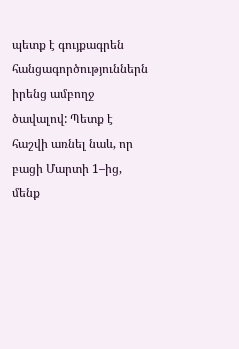պետք է գույքագրեն հանցագործություններն իրենց ամբողջ ծավալով: Պետք է հաշվի առնել նաև, որ բացի Մարտի 1–ից, մենք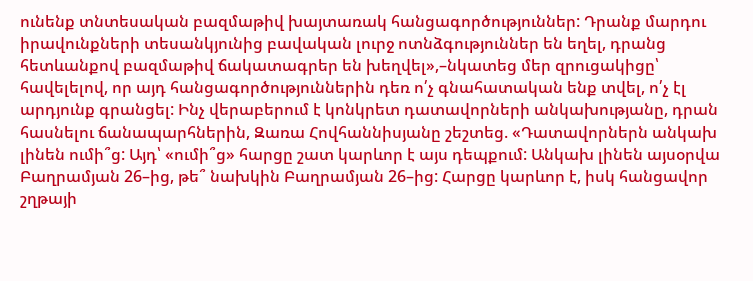ունենք տնտեսական բազմաթիվ խայտառակ հանցագործություններ: Դրանք մարդու իրավունքների տեսանկյունից բավական լուրջ ոտնձգություններ են եղել, դրանց հետևանքով բազմաթիվ ճակատագրեր են խեղվել»,–նկատեց մեր զրուցակիցը՝ հավելելով, որ այդ հանցագործություններին դեռ ո՛չ գնահատական ենք տվել, ո՛չ էլ արդյունք գրանցել: Ինչ վերաբերում է կոնկրետ դատավորների անկախությանը, դրան հասնելու ճանապարհներին, Զառա Հովհաննիսյանը շեշտեց. «Դատավորներն անկախ լինեն ումի՞ց: Այդ՝ «ումի՞ց» հարցը շատ կարևոր է այս դեպքում: Անկախ լինեն այսօրվա Բաղրամյան 26–ից, թե՞ նախկին Բաղրամյան 26–ից: Հարցը կարևոր է, իսկ հանցավոր շղթայի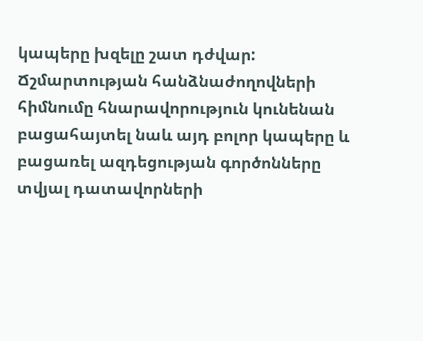կապերը խզելը շատ դժվար: Ճշմարտության հանձնաժողովների հիմնումը հնարավորություն կունենան բացահայտել նաև այդ բոլոր կապերը և բացառել ազդեցության գործոնները տվյալ դատավորների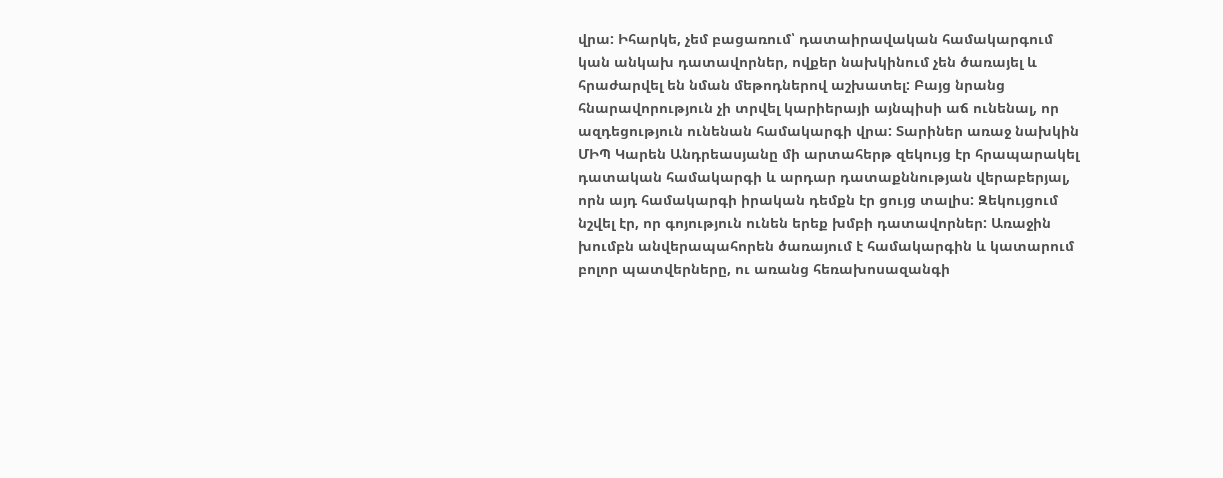վրա: Իհարկե, չեմ բացառում՝ դատաիրավական համակարգում կան անկախ դատավորներ, ովքեր նախկինում չեն ծառայել և հրաժարվել են նման մեթոդներով աշխատել: Բայց նրանց հնարավորություն չի տրվել կարիերայի այնպիսի աճ ունենալ, որ ազդեցություն ունենան համակարգի վրա: Տարիներ առաջ նախկին ՄԻՊ Կարեն Անդրեասյանը մի արտահերթ զեկույց էր հրապարակել դատական համակարգի և արդար դատաքննության վերաբերյալ, որն այդ համակարգի իրական դեմքն էր ցույց տալիս: Զեկույցում նշվել էր, որ գոյություն ունեն երեք խմբի դատավորներ: Առաջին խումբն անվերապահորեն ծառայում է համակարգին և կատարում բոլոր պատվերները, ու առանց հեռախոսազանգի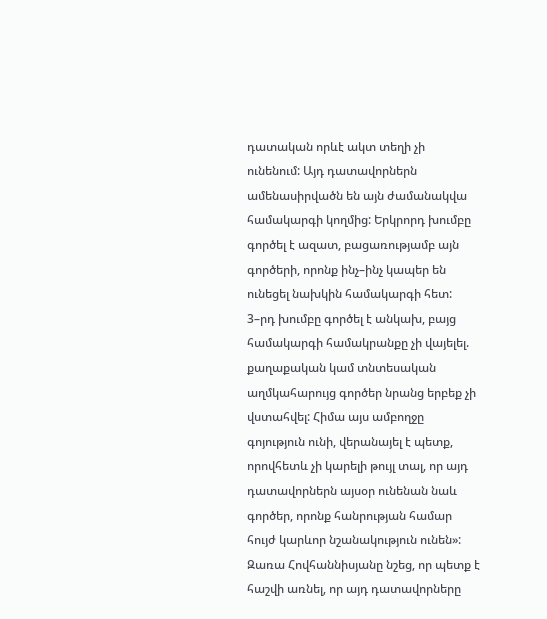դատական որևէ ակտ տեղի չի ունենում: Այդ դատավորներն ամենասիրվածն են այն ժամանակվա համակարգի կողմից: Երկրորդ խումբը գործել է ազատ, բացառությամբ այն գործերի, որոնք ինչ–ինչ կապեր են ունեցել նախկին համակարգի հետ: 3–րդ խումբը գործել է անկախ, բայց համակարգի համակրանքը չի վայելել. քաղաքական կամ տնտեսական աղմկահարույց գործեր նրանց երբեք չի վստահվել: Հիմա այս ամբողջը գոյություն ունի, վերանայել է պետք, որովհետև չի կարելի թույլ տալ, որ այդ դատավորներն այսօր ունենան նաև գործեր, որոնք հանրության համար հույժ կարևոր նշանակություն ունեն»: Զառա Հովհաննիսյանը նշեց, որ պետք է հաշվի առնել, որ այդ դատավորները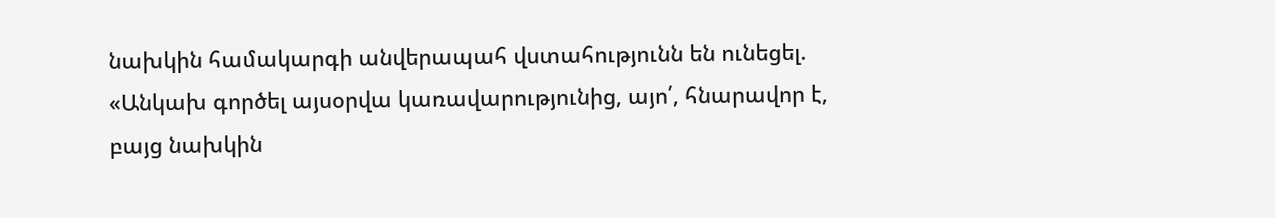նախկին համակարգի անվերապահ վստահությունն են ունեցել. «Անկախ գործել այսօրվա կառավարությունից, այո՛, հնարավոր է, բայց նախկին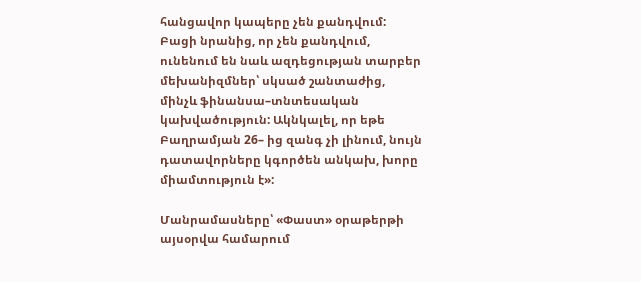հանցավոր կապերը չեն քանդվում: Բացի նրանից, որ չեն քանդվում, ունենում են նաև ազդեցության տարբեր մեխանիզմներ՝ սկսած շանտաժից, մինչև ֆինանսա–տնտեսական կախվածություն: Ակնկալել, որ եթե Բաղրամյան 26– ից զանգ չի լինում, նույն դատավորները կգործեն անկախ, խորը միամտություն է»:

Մանրամասները՝ «Փաստ» օրաթերթի այսօրվա համարում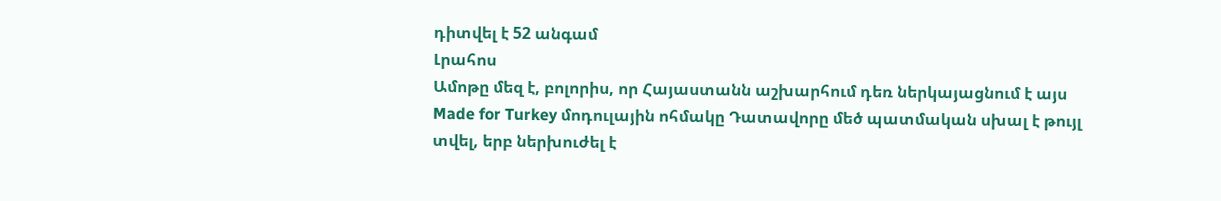դիտվել է 52 անգամ
Լրահոս
Ամոթը մեզ է, բոլորիս, որ Հայաստանն աշխարհում դեռ ներկայացնում է այս Made for Turkey մոդուլային ոհմակը Դատավորը մեծ պատմական սխալ է թույլ տվել, երբ ներխուժել է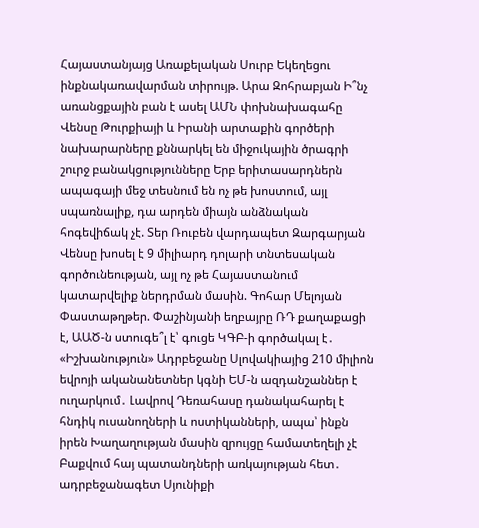Հայաստանյայց Առաքելական Սուրբ Եկեղեցու ինքնակառավարման տիրույթ. Արա Զոհրաբյան Ի՞նչ առանցքային բան է ասել ԱՄՆ փոխնախագահը Վենսը Թուրքիայի և Իրանի արտաքին գործերի նախարարները քննարկել են միջուկային ծրագրի շուրջ բանակցությունները Երբ երիտասարդներն ապագայի մեջ տեսնում են ոչ թե խոստում, այլ սպառնալիք, դա արդեն միայն անձնական հոգեվիճակ չէ. Տեր Ռուբեն վարդապետ Զարգարյան Վենսը խոսել է 9 միլիարդ դոլարի տնտեսական գործունեության, այլ ոչ թե Հայաստանում կատարվելիք ներդրման մասին. Գոհար Մելոյան Փաստաթղթեր. Փաշինյանի եղբայրը ՌԴ քաղաքացի է, ԱԱԾ-ն ստուգե՞լ է՝ գուցե ԿԳԲ-ի գործակալ է․ «Իշխանություն» Ադրբեջանը Սլովակիայից 210 միլիոն եվրոյի ականանետներ կգնի ԵՄ-ն ազդանշաններ է ուղարկում․ Լավրով Դեռահասը դանակահարել է հնդիկ ուսանողների և ոստիկանների, ապա՝ ինքն իրեն Խաղաղության մասին զրույցը համատեղելի չէ Բաքվում հայ պատանդների առկայության հետ․ ադրբեջանագետ Սյունիքի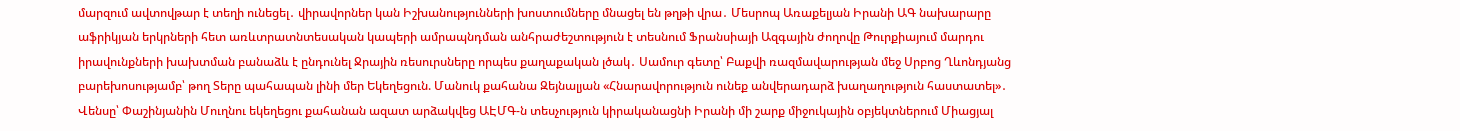մարզում ավտովթար է տեղի ունեցել․ վիրավորներ կան Իշխանությունների խոստումները մնացել են թղթի վրա․ Մեսրոպ Առաքելյան Իրանի ԱԳ նախարարը աֆրիկյան երկրների հետ առևտրատնտեսական կապերի ամրապնդման անհրաժեշտություն է տեսնում Ֆրանսիայի Ազգային ժողովը Թուրքիայում մարդու իրավունքների խախտման բանաձև է ընդունել Ջրային ռեսուրսները որպես քաղաքական լծակ․ Սամուր գետը՝ Բաքվի ռազմավարության մեջ Սրբոց Ղևոնդյանց բարեխոսությամբ՝ թող Տերը պահապան լինի մեր Եկեղեցուն. Մանուկ քահանա Զեյնալյան «Հնարավորություն ունեք անվերադարձ խաղաղություն հաստատել»․ Վենսը՝ Փաշինյանին Մուղնու եկեղեցու քահանան ազատ արձակվեց ԱԷՄԳ-ն տեսչություն կիրականացնի Իրանի մի շարք միջուկային օբյեկտներում Միացյալ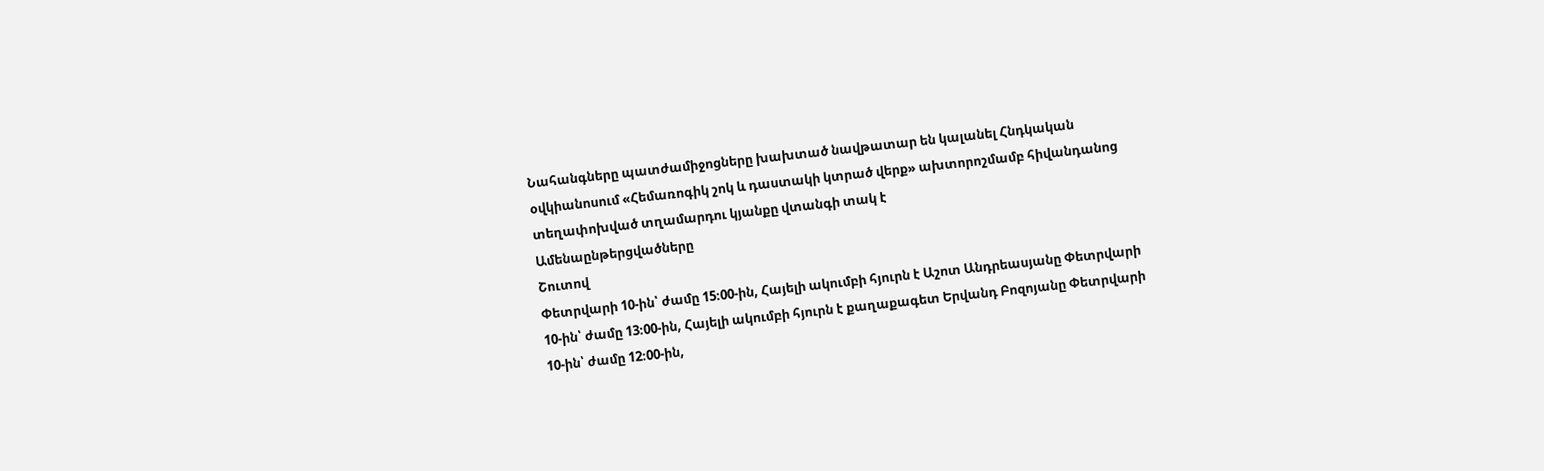Նահանգները պատժամիջոցները խախտած նավթատար են կալանել Հնդկական օվկիանոսում «Հեմառոգիկ շոկ և դաստակի կտրած վերք» ախտորոշմամբ հիվանդանոց տեղափոխված տղամարդու կյանքը վտանգի տակ է
Ամենաընթերցվածները
Շուտով
Փետրվարի 10-ին՝ ժամը 15։00-ին, Հայելի ակումբի հյուրն է Աշոտ Անդրեասյանը Փետրվարի 10-ին՝ ժամը 13։00-ին, Հայելի ակումբի հյուրն է քաղաքագետ Երվանդ Բոզոյանը Փետրվարի 10-ին՝ ժամը 12։00-ին,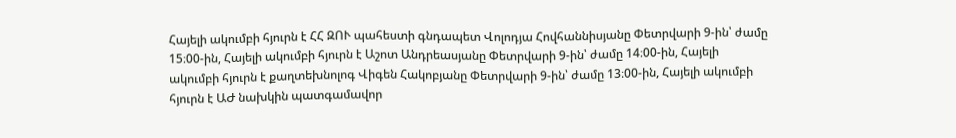Հայելի ակումբի հյուրն է ՀՀ ԶՈՒ պահեստի գնդապետ Վոլոդյա Հովհաննիսյանը Փետրվարի 9-ին՝ ժամը 15։00-ին, Հայելի ակումբի հյուրն է Աշոտ Անդրեասյանը Փետրվարի 9-ին՝ ժամը 14։00-ին, Հայելի ակումբի հյուրն է քաղտեխնոլոգ Վիգեն Հակոբյանը Փետրվարի 9-ին՝ ժամը 13։00-ին, Հայելի ակումբի հյուրն է ԱԺ նախկին պատգամավոր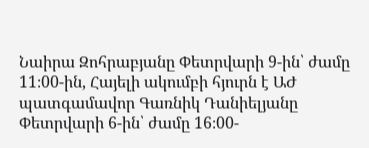Նաիրա Զոհրաբյանը Փետրվարի 9-ին՝ ժամը 11։00-ին, Հայելի ակումբի հյուրն է ԱԺ պատգամավոր Գառնիկ Դանիելյանը Փետրվարի 6-ին՝ ժամը 16։00-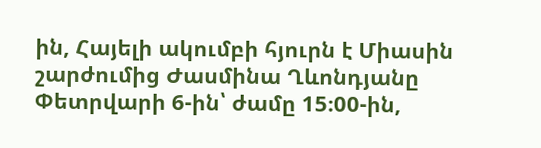ին, Հայելի ակումբի հյուրն է Միասին շարժումից Ժասմինա Ղևոնդյանը Փետրվարի 6-ին՝ ժամը 15։00-ին,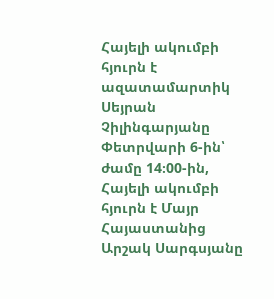Հայելի ակումբի հյուրն է ազատամարտիկ Սեյրան Չիլինգարյանը Փետրվարի 6-ին՝ ժամը 14։00-ին, Հայելի ակումբի հյուրն է Մայր Հայաստանից Արշակ Սարգսյանը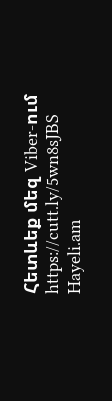Հետևեք մեզ Viber-ում https://cutt.ly/5wn8sJBS
Hayeli.am